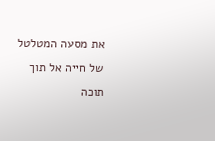את מסעה המטלטל של חייה אל תוך תוכה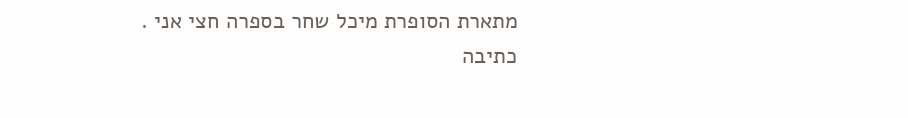מתארת הסופרת מיכל שחר בספרה חצי אני .
כתיבה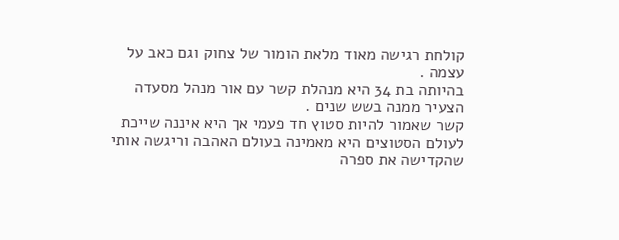קולחת רגישה מאוד מלאת הומור של צחוק וגם כאב על עצמה .
בהיותה בת 34 היא מנהלת קשר עם אור מנהל מסעדה הצעיר ממנה בשש שנים .
קשר שאמור להיות סטוץ חד פעמי אך היא איננה שייכת לעולם הסטוצים היא מאמינה בעולם האהבה וריגשה אותי שהקדישה את ספרה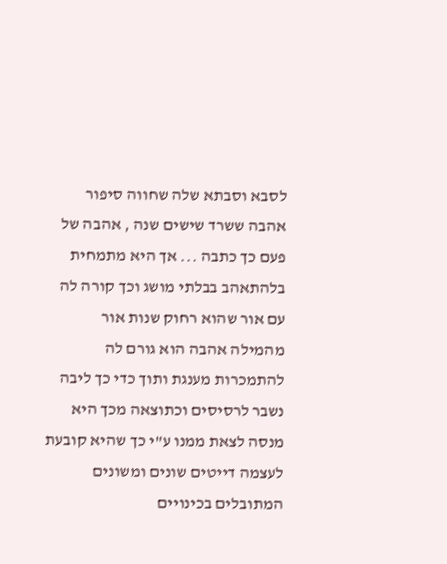לסבא וסבתא שלה שחווה סיפור אהבה ששרד שישים שנה , אהבה של פעם כך כתבה ... אך היא מתמחית בלהתאהב בבלתי מושג וכך קורה לה עם אור שהוא רחוק שנות אור מהמילה אהבה הוא גורם לה להתמכרות מענגת ותוך כדי כך ליבה נשבר לרסיסים וכתוצאה מכך היא מנסה לצאת ממנו ע"י כך שהיא קובעת לעצמה דייטים שונים ומשונים המתובלים בכינויים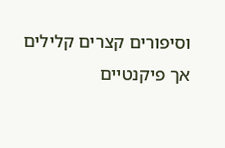וסיפורים קצרים קלילים אך פיקנטיים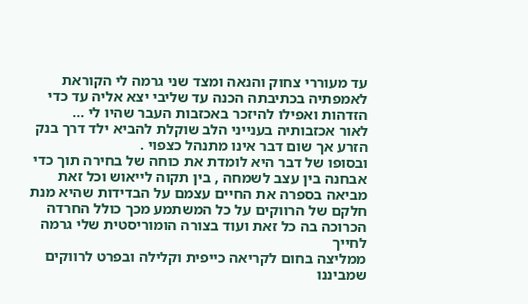עד מעוררי צחוק והנאה ומצד שני גרמה לי הקוראת לאמפתיה בכתיבתה הכנה עד שליבי יצא אליה עד כדי הזדהות ואפילו להיזכר באכזבות העבר שהיו לי ...
לאור אכזבותיה בענייני הלב שוקלת להביא ילד דרך בנק הזרע אך שום דבר אינו מתנהל כצפוי .
ובסופו של דבר היא לומדת את כוחה של בחירה תוך כדי אבחנה בין עצב לשמחה , בין תקוה לייאוש וכל זאת מביאה בספרה את החיים עצמם על הבדידות שהיא מנת חלקם של הרווקים על כל המשתמע מכך כולל החרדה הכרוכה בה כל זאת ועוד בצורה הומוריסטית שלי גרמה לחייך
ממליצה בחום לקריאה כייפית וקלילה ובפרט לרווקים שמביננו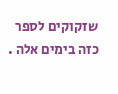שזקוקים לספר כזה בימים אלה .